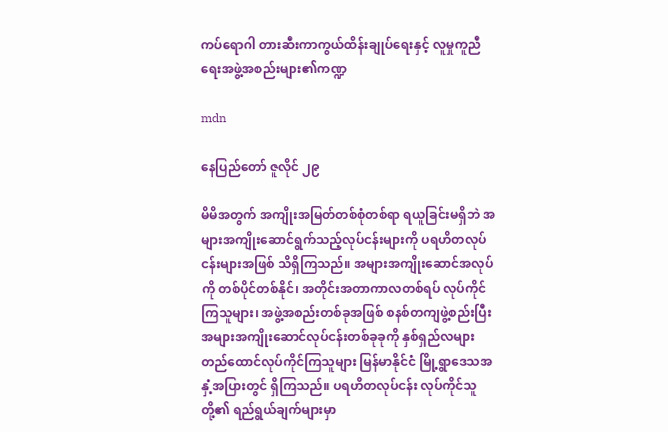ကပ်ရောဂါ တားဆီးကာကွယ်ထိန်းချုပ်ရေးနှင့် လူမှုကူညီရေးအဖွဲ့အစည်းများ၏ကဏ္ဍ

mdn

နေပြည်တော် ဇူလိုင် ၂၉

မိမိအတွက် အကျိုးအမြတ်တစ်စုံတစ်ရာ ရယူခြင်းမရှိဘဲ အများအကျိုးဆောင်ရွက်သည့်လုပ်ငန်းများကို ပရဟိတလုပ်ငန်းများအဖြစ် သိရှိကြသည်။ အများအကျိုးဆောင်အလုပ်ကို တစ်ပိုင်တစ်နိုင်၊ အတိုင်းအတာကာလတစ်ရပ် လုပ်ကိုင်ကြသူများ၊ အဖွဲ့အစည်းတစ်ခုအဖြစ် စနစ်တကျဖွဲ့စည်းပြီး အများအကျိုးဆောင်လုပ်ငန်းတစ်ခုခုကို နှစ်ရှည်လများ တည်ထောင်လုပ်ကိုင်ကြသူများ မြန်မာနိုင်ငံ မြို့ရွာဒေသအနှံ့အပြားတွင် ရှိကြသည်။ ပရဟိတလုပ်ငန်း လုပ်ကိုင်သူတို့၏ ရည်ရွယ်ချက်များမှာ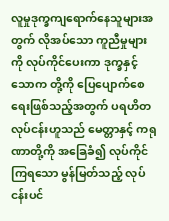လူမှုဒုက္ခကျရောက်နေသူများအတွက် လိုအပ်သော ကူညီမှုများကို လုပ်ကိုင်ပေးကာ ဒုက္ခနှင့် သောက တို့ကို ပြေပျောက်စေရေးဖြစ်သည့်အတွက် ပရဟိတလုပ်ငန်းဟူသည် မေတ္တာနှင့် ကရုဏာတို့ကို အခြေခံ၍ လုပ်ကိုင်ကြရသော မွန်မြတ်သည့် လုပ်ငန်းပင်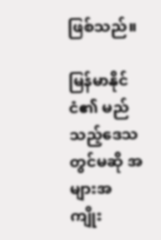ဖြစ်သည်။

မြန်မာနိုင်ငံ၏ မည်သည့်ဒေသတွင်မဆို အများအကျိုး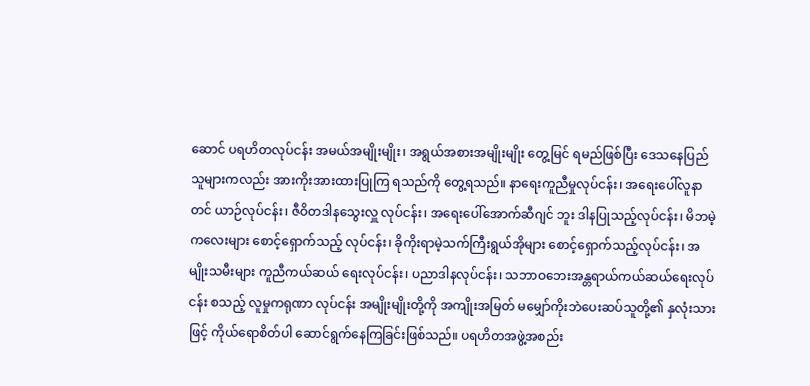ဆောင် ပရဟိတလုပ်ငန်း အမယ်အမျိုးမျိုး၊ အရွယ်အစားအမျိုးမျိုး တွေ့မြင် ရမည်ဖြစ်ပြီး ဒေသနေပြည်သူများကလည်း အားကိုးအားထားပြုကြ ရသည်ကို တွေ့ရသည်။ နာရေးကူညီမှုလုပ်ငန်း၊ အရေးပေါ်လူနာတင် ယာဉ်လုပ်ငန်း၊ ဇီဝိတဒါနသွေးလှူ လုပ်ငန်း၊ အရေးပေါ်အောက်ဆီဂျင် ဘူး ဒါနပြုသည့်လုပ်ငန်း၊ မိဘမဲ့ကလေးများ စောင့်ရှောက်သည့် လုပ်ငန်း၊ ခိုကိုးရာမဲ့သက်ကြီးရွယ်အိုများ စောင့်ရှောက်သည့်လုပ်ငန်း၊ အမျိုးသမီးများ ကူညီကယ်ဆယ် ရေးလုပ်ငန်း၊ ပညာဒါနလုပ်ငန်း၊ သဘာဝဘေးအန္တရာယ်ကယ်ဆယ်ရေးလုပ်ငန်း စသည့် လူမှုကရုဏာ လုပ်ငန်း အမျိုးမျိုးတို့ကို အကျိုးအမြတ် မမျှော်ကိုးဘဲပေးဆပ်သူတို့၏ နှလုံးသားဖြင့် ကိုယ်ရောစိတ်ပါ ဆောင်ရွက်နေကြခြင်းဖြစ်သည်။ ပရဟိတအဖွဲ့အစည်း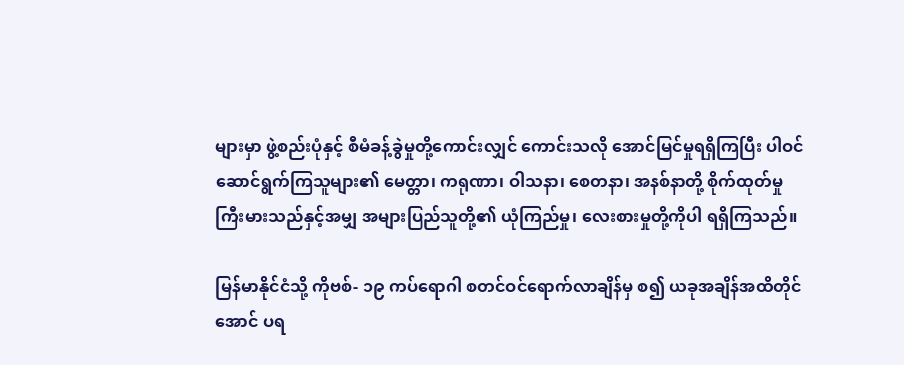များမှာ ဖွဲ့စည်းပုံနှင့် စီမံခန့်ခွဲမှုတို့ကောင်းလျှင် ကောင်းသလို အောင်မြင်မှုရရှိကြပြီး ပါဝင်ဆောင်ရွက်ကြသူများ၏ မေတ္တာ၊ ကရုဏာ၊ ဝါသနာ၊ စေတနာ၊ အနစ်နာတို့ စိုက်ထုတ်မှု ကြီးမားသည်နှင့်အမျှ အများပြည်သူတို့၏ ယုံကြည်မှု၊ လေးစားမှုတို့ကိုပါ ရရှိကြသည်။

မြန်မာနိုင်ငံသို့ ကိုဗစ်- ၁၉ ကပ်ရောဂါ စတင်ဝင်ရောက်လာချိန်မှ စ၍ ယခုအချိန်အထိတိုင်အောင် ပရ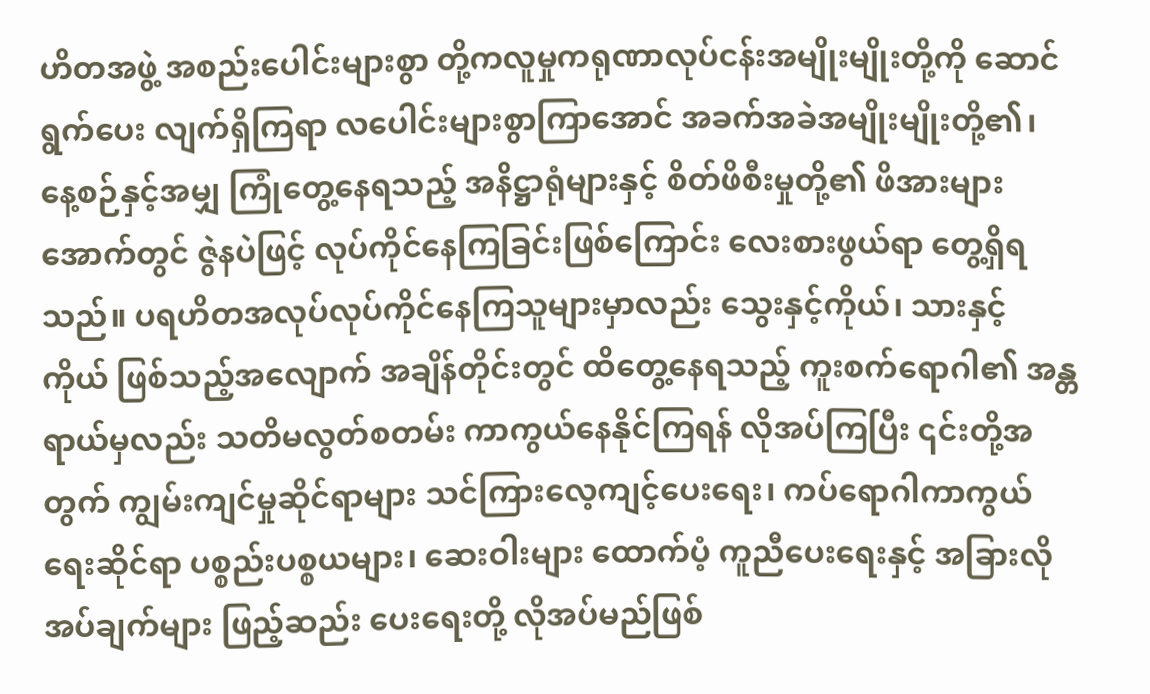ဟိတအဖွဲ့ အစည်းပေါင်းများစွာ တို့ကလူမှုကရုဏာလုပ်ငန်းအမျိုးမျိုးတို့ကို ဆောင်ရွက်ပေး လျက်ရှိကြရာ လပေါင်းများစွာကြာအောင် အခက်အခဲအမျိုးမျိုးတို့၏၊ နေ့စဉ်နှင့်အမျှ ကြုံတွေ့နေရသည့် အနိဋ္ဌာရုံများနှင့် စိတ်ဖိစီးမှုတို့၏ ဖိအားများအောက်တွင် ဇွဲနပဲဖြင့် လုပ်ကိုင်နေကြခြင်းဖြစ်ကြောင်း လေးစားဖွယ်ရာ တွေ့ရှိရသည်။ ပရဟိတအလုပ်လုပ်ကိုင်နေကြသူများမှာလည်း သွေးနှင့်ကိုယ်၊ သားနှင့် ကိုယ် ဖြစ်သည့်အလျောက် အချိန်တိုင်းတွင် ထိတွေ့နေရသည့် ကူးစက်ရောဂါ၏ အန္တရာယ်မှလည်း သတိမလွတ်စတမ်း ကာကွယ်နေနိုင်ကြရန် လိုအပ်ကြပြီး ၎င်းတို့အတွက် ကျွမ်းကျင်မှုဆိုင်ရာများ သင်ကြားလေ့ကျင့်ပေးရေး၊ ကပ်ရောဂါကာကွယ်ရေးဆိုင်ရာ ပစ္စည်းပစ္စယများ၊ ဆေးဝါးများ ထောက်ပံ့ ကူညီပေးရေးနှင့် အခြားလိုအပ်ချက်များ ဖြည့်ဆည်း ပေးရေးတို့ လိုအပ်မည်ဖြစ်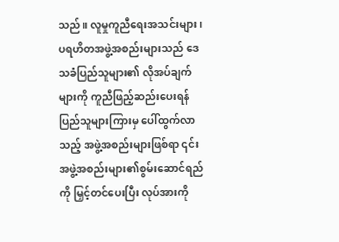သည်။ လူမှုကူညီရေးအသင်းများ၊ ပရဟိတအဖွဲ့အစည်းများသည် ဒေသခံပြည်သူများ၏ လိုအပ်ချက် များကို ကူညီဖြည့်ဆည်းပေးရန် ပြည်သူများကြားမှ ပေါ်ထွက်လာသည့် အဖွဲ့အစည်းများဖြစ်ရာ ၎င်းအဖွဲ့အစည်းများ၏စွမ်းဆောင်ရည်ကို မြှင့်တင်ပေးပြီး လုပ်အားကို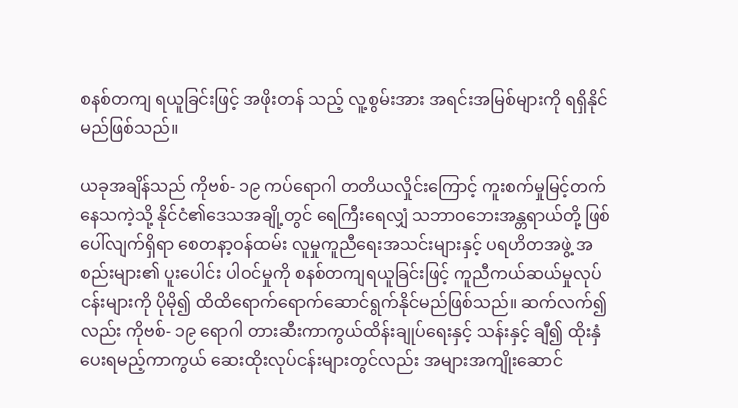စနစ်တကျ ရယူခြင်းဖြင့် အဖိုးတန် သည့် လူ့စွမ်းအား အရင်းအမြစ်များကို ရရှိနိုင်မည်ဖြစ်သည်။

ယခုအချိန်သည် ကိုဗစ်- ၁၉ ကပ်ရောဂါ တတိယလှိုင်းကြောင့် ကူးစက်မှုမြင့်တက်နေသကဲ့သို့ နိုင်ငံ၏ဒေသအချို့တွင် ရေကြီးရေလျှံ သဘာဝဘေးအန္တရာယ်တို့ ဖြစ်ပေါ်လျက်ရှိရာ စေတနာ့ဝန်ထမ်း လူမှုကူညီရေးအသင်းများနှင့် ပရဟိတအဖွဲ့ အစည်းများ၏ ပူးပေါင်း ပါဝင်မှုကို စနစ်တကျရယူခြင်းဖြင့် ကူညီကယ်ဆယ်မှုလုပ်ငန်းများကို ပိုမို၍ ထိထိရောက်ရောက်ဆောင်ရွက်နိုင်မည်ဖြစ်သည်။ ဆက်လက်၍ လည်း ကိုဗစ်- ၁၉ ရောဂါ တားဆီးကာကွယ်ထိန်းချုပ်ရေးနှင့် သန်းနှင့် ချီ၍ ထိုးနှံပေးရမည့်ကာကွယ် ဆေးထိုးလုပ်ငန်းများတွင်လည်း အများအကျိုးဆောင်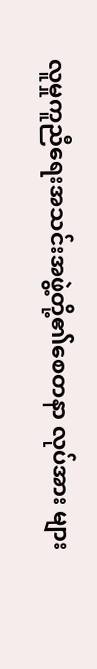လူမှုကူညီရေးအသင်းအဖွဲ့တို့၏စေတနာ လုပ်အား များ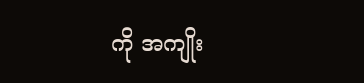ကို အကျိုး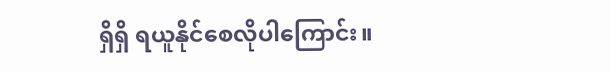ရှိရှိ ရယူနိုင်စေလိုပါကြောင်း။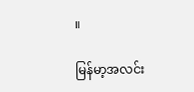။

မြန်မာ့အလင်း